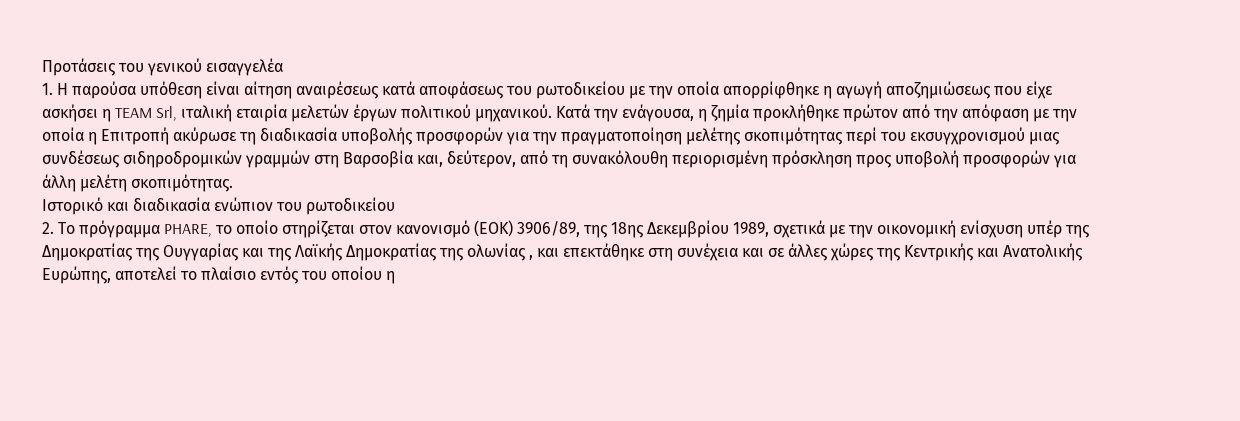Προτάσεις του γενικού εισαγγελέα
1. Η παρούσα υπόθεση είναι αίτηση αναιρέσεως κατά αποφάσεως του ρωτοδικείου με την οποία απορρίφθηκε η αγωγή αποζημιώσεως που είχε ασκήσει η TEAM Srl, ιταλική εταιρία μελετών έργων πολιτικού μηχανικού. Κατά την ενάγουσα, η ζημία προκλήθηκε πρώτον από την απόφαση με την οποία η Επιτροπή ακύρωσε τη διαδικασία υποβολής προσφορών για την πραγματοποίηση μελέτης σκοπιμότητας περί του εκσυγχρονισμού μιας συνδέσεως σιδηροδρομικών γραμμών στη Βαρσοβία και, δεύτερον, από τη συνακόλουθη περιορισμένη πρόσκληση προς υποβολή προσφορών για άλλη μελέτη σκοπιμότητας.
Ιστορικό και διαδικασία ενώπιον του ρωτοδικείου
2. Το πρόγραμμα PHARE, το οποίο στηρίζεται στον κανονισμό (ΕΟΚ) 3906/89, της 18ης Δεκεμβρίου 1989, σχετικά με την οικονομική ενίσχυση υπέρ της Δημοκρατίας της Ουγγαρίας και της Λαϊκής Δημοκρατίας της ολωνίας , και επεκτάθηκε στη συνέχεια και σε άλλες χώρες της Κεντρικής και Ανατολικής Ευρώπης, αποτελεί το πλαίσιο εντός του οποίου η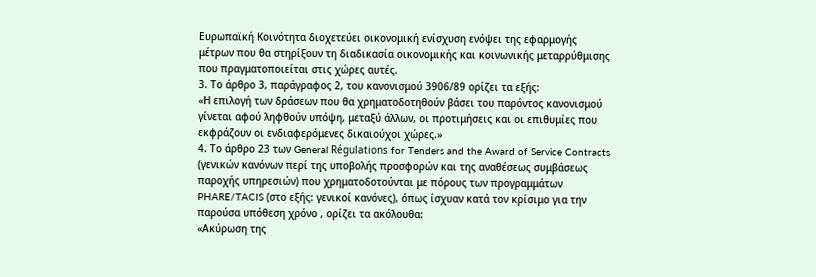Ευρωπαϊκή Κοινότητα διοχετεύει οικονομική ενίσχυση ενόψει της εφαρμογής μέτρων που θα στηρίξουν τη διαδικασία οικονομικής και κοινωνικής μεταρρύθμισης που πραγματοποιείται στις χώρες αυτές.
3. Το άρθρο 3, παράγραφος 2, του κανονισμού 3906/89 ορίζει τα εξής:
«Η επιλογή των δράσεων που θα χρηματοδοτηθούν βάσει του παρόντος κανονισμού γίνεται αφού ληφθούν υπόψη, μεταξύ άλλων, οι προτιμήσεις και οι επιθυμίες που εκφράζουν οι ενδιαφερόμενες δικαιούχοι χώρες.»
4. Το άρθρο 23 των General Régulations for Tenders and the Award of Service Contracts (γενικών κανόνων περί της υποβολής προσφορών και της αναθέσεως συμβάσεως παροχής υπηρεσιών) που χρηματοδοτούνται με πόρους των προγραμμάτων PHARE/TACIS (στο εξής: γενικοί κανόνες), όπως ίσχυαν κατά τον κρίσιμο για την παρούσα υπόθεση χρόνο , ορίζει τα ακόλουθα:
«Ακύρωση της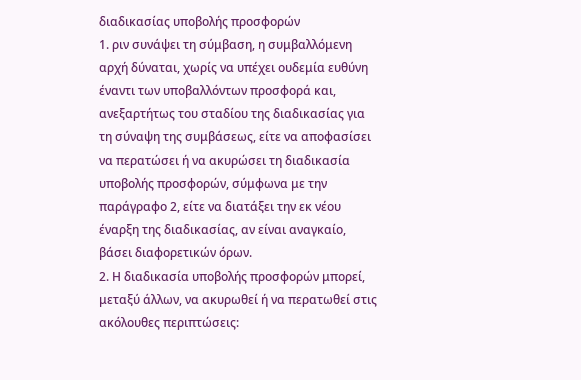διαδικασίας υποβολής προσφορών
1. ριν συνάψει τη σύμβαση, η συμβαλλόμενη αρχή δύναται, χωρίς να υπέχει ουδεμία ευθύνη έναντι των υποβαλλόντων προσφορά και, ανεξαρτήτως του σταδίου της διαδικασίας για τη σύναψη της συμβάσεως, είτε να αποφασίσει να περατώσει ή να ακυρώσει τη διαδικασία υποβολής προσφορών, σύμφωνα με την παράγραφο 2, είτε να διατάξει την εκ νέου έναρξη της διαδικασίας, αν είναι αναγκαίο, βάσει διαφορετικών όρων.
2. Η διαδικασία υποβολής προσφορών μπορεί, μεταξύ άλλων, να ακυρωθεί ή να περατωθεί στις ακόλουθες περιπτώσεις: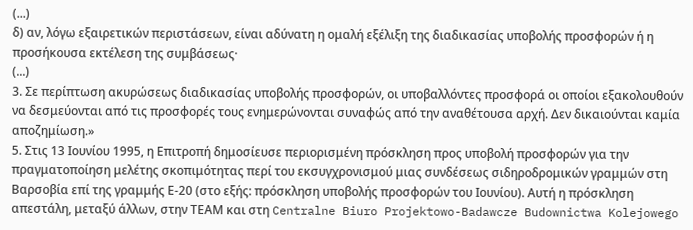(...)
δ) αν, λόγω εξαιρετικών περιστάσεων, είναι αδύνατη η ομαλή εξέλιξη της διαδικασίας υποβολής προσφορών ή η προσήκουσα εκτέλεση της συμβάσεως·
(...)
3. Σε περίπτωση ακυρώσεως διαδικασίας υποβολής προσφορών, οι υποβαλλόντες προσφορά οι οποίοι εξακολουθούν να δεσμεύονται από τις προσφορές τους ενημερώνονται συναφώς από την αναθέτουσα αρχή. Δεν δικαιούνται καμία αποζημίωση.»
5. Στις 13 Ιουνίου 1995, η Επιτροπή δημοσίευσε περιορισμένη πρόσκληση προς υποβολή προσφορών για την πραγματοποίηση μελέτης σκοπιμότητας περί του εκσυγχρονισμού μιας συνδέσεως σιδηροδρομικών γραμμών στη Βαρσοβία επί της γραμμής Ε-20 (στο εξής: πρόσκληση υποβολής προσφορών του Ιουνίου). Αυτή η πρόσκληση απεστάλη, μεταξύ άλλων, στην ΤΕΑΜ και στη Centralne Biuro Projektowo-Badawcze Budownictwa Kolejowego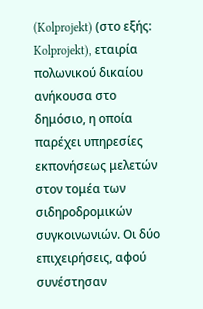(Kolprojekt) (στο εξής: Kolprojekt), εταιρία πολωνικού δικαίου ανήκουσα στο δημόσιο, η οποία παρέχει υπηρεσίες εκπονήσεως μελετών στον τομέα των σιδηροδρομικών συγκοινωνιών. Οι δύο επιχειρήσεις, αφού συνέστησαν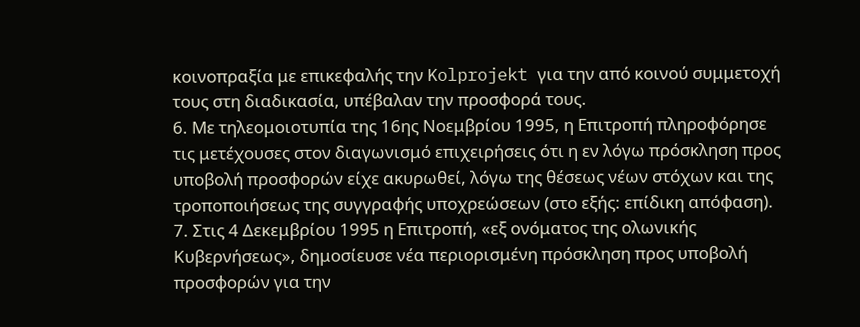κοινοπραξία με επικεφαλής την Kolprojekt για την από κοινού συμμετοχή τους στη διαδικασία, υπέβαλαν την προσφορά τους.
6. Με τηλεομοιοτυπία της 16ης Νοεμβρίου 1995, η Επιτροπή πληροφόρησε τις μετέχουσες στον διαγωνισμό επιχειρήσεις ότι η εν λόγω πρόσκληση προς υποβολή προσφορών είχε ακυρωθεί, λόγω της θέσεως νέων στόχων και της τροποποιήσεως της συγγραφής υποχρεώσεων (στο εξής: επίδικη απόφαση).
7. Στις 4 Δεκεμβρίου 1995 η Επιτροπή, «εξ ονόματος της ολωνικής Κυβερνήσεως», δημοσίευσε νέα περιορισμένη πρόσκληση προς υποβολή προσφορών για την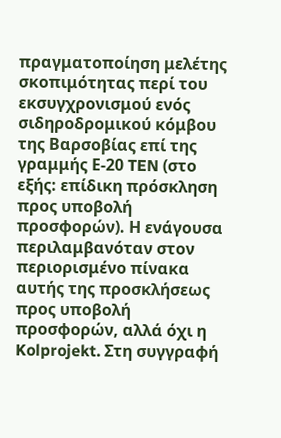πραγματοποίηση μελέτης σκοπιμότητας περί του εκσυγχρονισμού ενός σιδηροδρομικού κόμβου της Βαρσοβίας επί της γραμμής Ε-20 TEN (στο εξής: επίδικη πρόσκληση προς υποβολή προσφορών). Η ενάγουσα περιλαμβανόταν στον περιορισμένο πίνακα αυτής της προσκλήσεως προς υποβολή προσφορών, αλλά όχι η Kolprojekt. Στη συγγραφή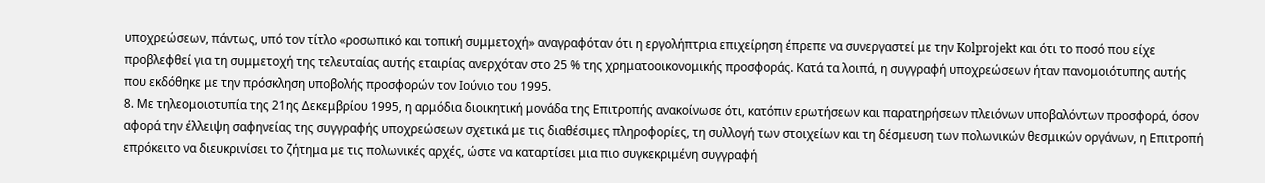υποχρεώσεων, πάντως, υπό τον τίτλο «ροσωπικό και τοπική συμμετοχή» αναγραφόταν ότι η εργολήπτρια επιχείρηση έπρεπε να συνεργαστεί με την Kolprojekt και ότι το ποσό που είχε προβλεφθεί για τη συμμετοχή της τελευταίας αυτής εταιρίας ανερχόταν στο 25 % της χρηματοοικονομικής προσφοράς. Κατά τα λοιπά, η συγγραφή υποχρεώσεων ήταν πανομοιότυπης αυτής που εκδόθηκε με την πρόσκληση υποβολής προσφορών τον Ιούνιο του 1995.
8. Με τηλεομοιοτυπία της 21ης Δεκεμβρίου 1995, η αρμόδια διοικητική μονάδα της Επιτροπής ανακοίνωσε ότι, κατόπιν ερωτήσεων και παρατηρήσεων πλειόνων υποβαλόντων προσφορά, όσον αφορά την έλλειψη σαφηνείας της συγγραφής υποχρεώσεων σχετικά με τις διαθέσιμες πληροφορίες, τη συλλογή των στοιχείων και τη δέσμευση των πολωνικών θεσμικών οργάνων, η Επιτροπή επρόκειτο να διευκρινίσει το ζήτημα με τις πολωνικές αρχές, ώστε να καταρτίσει μια πιο συγκεκριμένη συγγραφή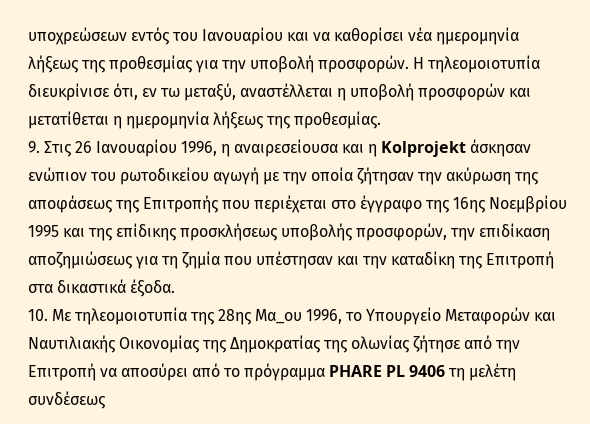υποχρεώσεων εντός του Ιανουαρίου και να καθορίσει νέα ημερομηνία λήξεως της προθεσμίας για την υποβολή προσφορών. Η τηλεομοιοτυπία διευκρίνισε ότι, εν τω μεταξύ, αναστέλλεται η υποβολή προσφορών και μετατίθεται η ημερομηνία λήξεως της προθεσμίας.
9. Στις 26 Ιανουαρίου 1996, η αναιρεσείουσα και η Kolprojekt άσκησαν ενώπιον του ρωτοδικείου αγωγή με την οποία ζήτησαν την ακύρωση της αποφάσεως της Επιτροπής που περιέχεται στο έγγραφο της 16ης Νοεμβρίου 1995 και της επίδικης προσκλήσεως υποβολής προσφορών, την επιδίκαση αποζημιώσεως για τη ζημία που υπέστησαν και την καταδίκη της Επιτροπή στα δικαστικά έξοδα.
10. Με τηλεομοιοτυπία της 28ης Μα_ου 1996, το Υπουργείο Μεταφορών και Ναυτιλιακής Οικονομίας της Δημοκρατίας της ολωνίας ζήτησε από την Επιτροπή να αποσύρει από το πρόγραμμα PHARE PL 9406 τη μελέτη συνδέσεως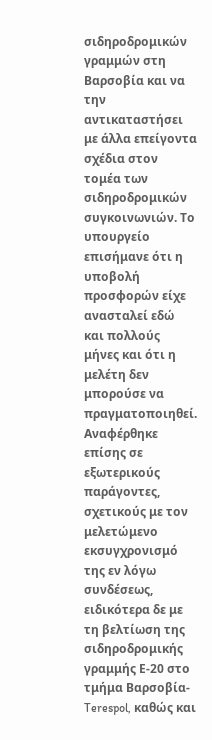σιδηροδρομικών γραμμών στη Βαρσοβία και να την αντικαταστήσει με άλλα επείγοντα σχέδια στον τομέα των σιδηροδρομικών συγκοινωνιών. Το υπουργείο επισήμανε ότι η υποβολή προσφορών είχε ανασταλεί εδώ και πολλούς μήνες και ότι η μελέτη δεν μπορούσε να πραγματοποιηθεί. Αναφέρθηκε επίσης σε εξωτερικούς παράγοντες, σχετικούς με τον μελετώμενο εκσυγχρονισμό της εν λόγω συνδέσεως, ειδικότερα δε με τη βελτίωση της σιδηροδρομικής γραμμής Ε-20 στο τμήμα Βαρσοβία-Terespol, καθώς και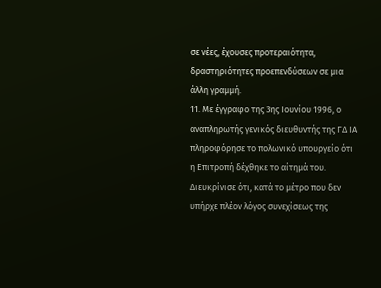σε νέες, έχουσες προτεραιότητα, δραστηριότητες προεπενδύσεων σε μια άλλη γραμμή.
11. Με έγγραφο της 3ης Ιουνίου 1996, ο αναπληρωτής γενικός διευθυντής της ΓΔ ΙΑ πληροφόρησε το πολωνικό υπουργείο ότι η Επιτροπή δέχθηκε το αίτημά του. Διευκρίνισε ότι, κατά το μέτρο που δεν υπήρχε πλέον λόγος συνεχίσεως της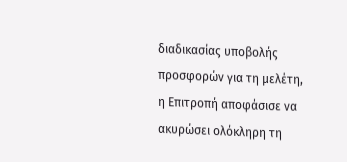διαδικασίας υποβολής προσφορών για τη μελέτη, η Επιτροπή αποφάσισε να ακυρώσει ολόκληρη τη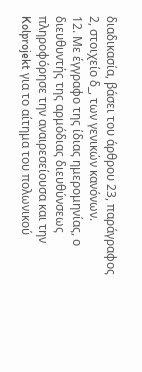διαδικασία, βάσει του άρθρου 23, παράγραφος 2, στοιχείο δ_, των γενικών κανόνων.
12. Με έγγραφο της ίδιας ημερομηνίας, ο διευθυντής της αρμόδιας διευθύνσεως πληροφόρησε την αναιρεσείουσα και την Kolprojekt για το αίτημα του πολωνικού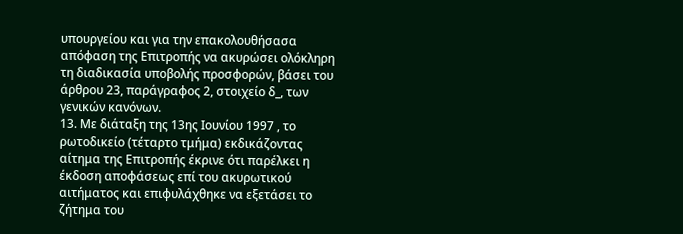υπουργείου και για την επακολουθήσασα απόφαση της Επιτροπής να ακυρώσει ολόκληρη τη διαδικασία υποβολής προσφορών, βάσει του άρθρου 23, παράγραφος 2, στοιχείο δ_, των γενικών κανόνων.
13. Με διάταξη της 13ης Ιουνίου 1997 , το ρωτοδικείο (τέταρτο τμήμα) εκδικάζοντας αίτημα της Επιτροπής έκρινε ότι παρέλκει η έκδοση αποφάσεως επί του ακυρωτικού αιτήματος και επιφυλάχθηκε να εξετάσει το ζήτημα του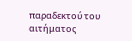παραδεκτού του αιτήματος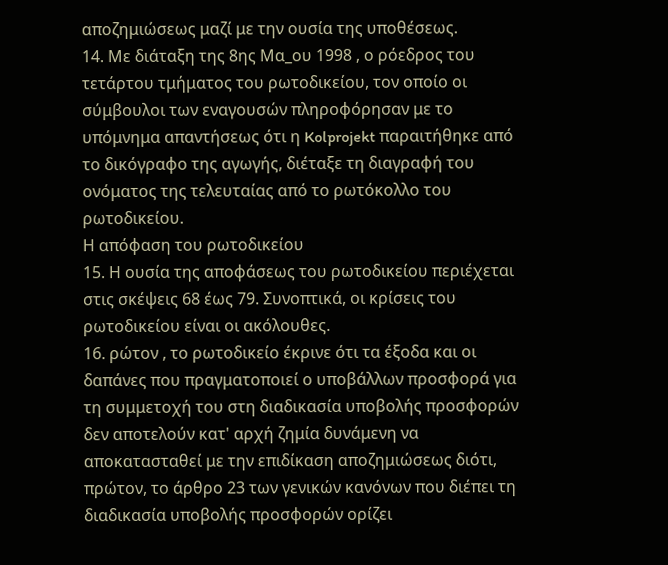αποζημιώσεως μαζί με την ουσία της υποθέσεως.
14. Με διάταξη της 8ης Μα_ου 1998 , ο ρόεδρος του τετάρτου τμήματος του ρωτοδικείου, τον οποίο οι σύμβουλοι των εναγουσών πληροφόρησαν με το υπόμνημα απαντήσεως ότι η Kolprojekt παραιτήθηκε από το δικόγραφο της αγωγής, διέταξε τη διαγραφή του ονόματος της τελευταίας από το ρωτόκολλο του ρωτοδικείου.
Η απόφαση του ρωτοδικείου
15. Η ουσία της αποφάσεως του ρωτοδικείου περιέχεται στις σκέψεις 68 έως 79. Συνοπτικά, οι κρίσεις του ρωτοδικείου είναι οι ακόλουθες.
16. ρώτον , το ρωτοδικείο έκρινε ότι τα έξοδα και οι δαπάνες που πραγματοποιεί ο υποβάλλων προσφορά για τη συμμετοχή του στη διαδικασία υποβολής προσφορών δεν αποτελούν κατ' αρχή ζημία δυνάμενη να αποκατασταθεί με την επιδίκαση αποζημιώσεως διότι, πρώτον, το άρθρο 23 των γενικών κανόνων που διέπει τη διαδικασία υποβολής προσφορών ορίζει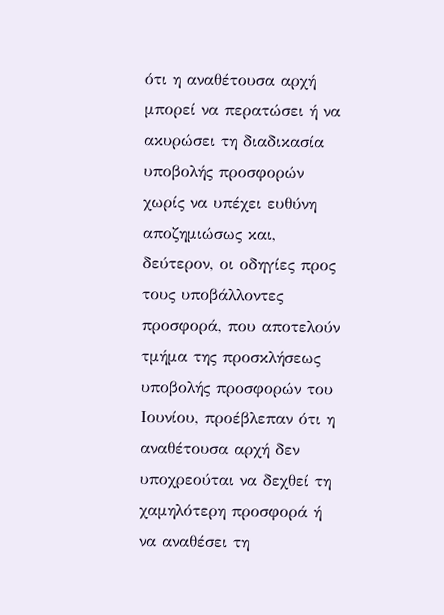ότι η αναθέτουσα αρχή μπορεί να περατώσει ή να ακυρώσει τη διαδικασία υποβολής προσφορών χωρίς να υπέχει ευθύνη αποζημιώσως και, δεύτερον, οι οδηγίες προς τους υποβάλλοντες προσφορά, που αποτελούν τμήμα της προσκλήσεως υποβολής προσφορών του Ιουνίου, προέβλεπαν ότι η αναθέτουσα αρχή δεν υποχρεούται να δεχθεί τη χαμηλότερη προσφορά ή να αναθέσει τη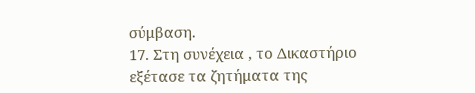σύμβαση.
17. Στη συνέχεια , το Δικαστήριο εξέτασε τα ζητήματα της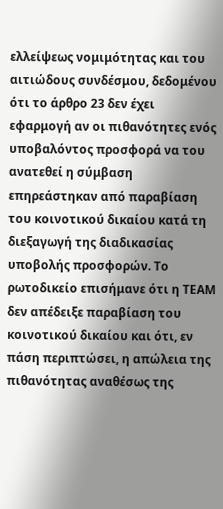ελλείψεως νομιμότητας και του αιτιώδους συνδέσμου, δεδομένου ότι το άρθρο 23 δεν έχει εφαρμογή αν οι πιθανότητες ενός υποβαλόντος προσφορά να του ανατεθεί η σύμβαση επηρεάστηκαν από παραβίαση του κοινοτικού δικαίου κατά τη διεξαγωγή της διαδικασίας υποβολής προσφορών. Το ρωτοδικείο επισήμανε ότι η ΤΕΑΜ δεν απέδειξε παραβίαση του κοινοτικού δικαίου και ότι, εν πάση περιπτώσει, η απώλεια της πιθανότητας αναθέσως της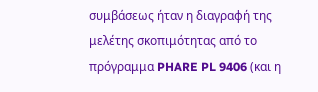συμβάσεως ήταν η διαγραφή της μελέτης σκοπιμότητας από το πρόγραμμα PHARE PL 9406 (και η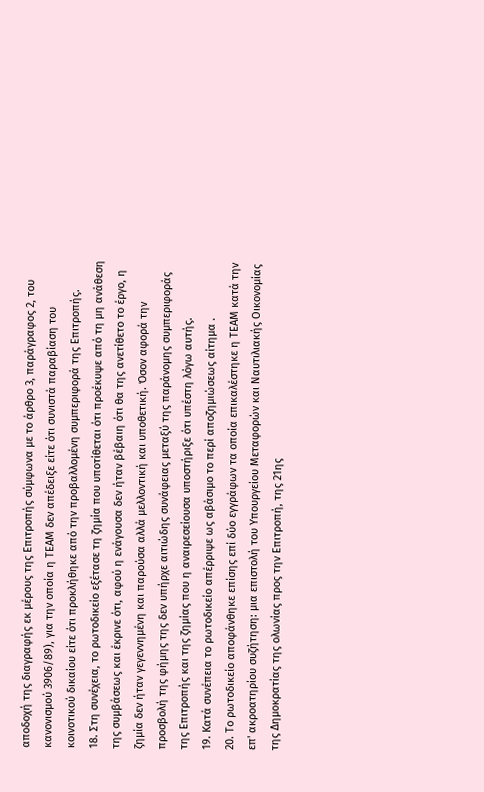αποδοχή της διαγραφής εκ μέρους της Επιτροπής σύμφωνα με το άρθρο 3, παράγραφος 2, του κανονισμού 3906/89), για την οποία η ΤΕΑΜ δεν απέδειξε είτε ότι συνιστά παραβίαση του κοινοτικού δικαίου είτε ότι προκλήθηκε από την προβαλλομένη συμπεριφορά της Επιτροπής.
18. Στη συνέχεια, το ρωτοδικείο εξέτασε τη ζημία που υποτίθεται ότι προέκυψε από τη μη ανάθεση της συμβάσεως και έκρινε ότι, αφού η ενάγουσα δεν ήταν βέβαιη ότι θα της ανετίθετο το έργο, η ζημία δεν ήταν γεγεννημένη και παρούσα αλλά μελλοντική και υποθετική. Όσον αφορά την προσβολή της φήμης της δεν υπήρχε αιτιώδης συνάφειας μεταξύ της παράνομης συμπεριφοράς της Επιτροπής και της ζημίας που η αναιρεσείουσα υποστήριξε ότι υπέστη λόγω αυτής.
19. Κατά συνέπεια το ρωτοδικείο απέρριψε ως αβάσιμο το περί αποζημιώσεως αίτημα .
20. Το ρωτοδικείο αποφάνθηκε επίσης επί δύο εγγράφων τα οποία επικαλέστηκε η ΤΕΑΜ κατά την επ' ακροατηρίου συζήτηση: μια επιστολή του Υπουργείου Μεταφορών και Ναυτιλιακής Οικονομίας της Δημοκρατίας της ολωνίας προς την Επιτροπή, της 21ης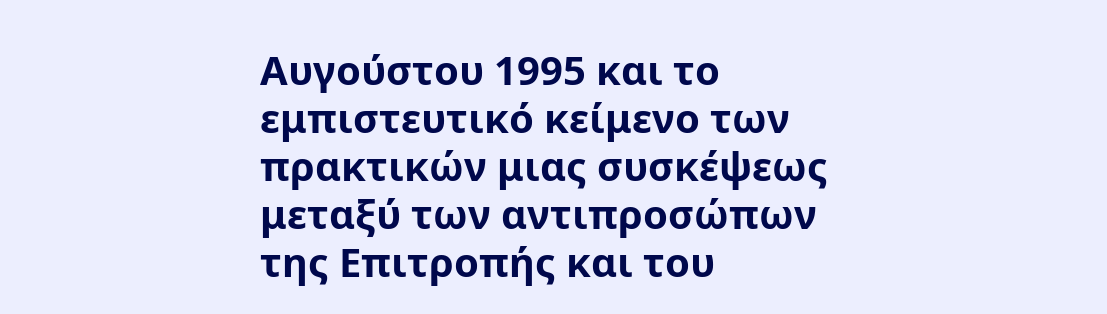Αυγούστου 1995 και το εμπιστευτικό κείμενο των πρακτικών μιας συσκέψεως μεταξύ των αντιπροσώπων της Επιτροπής και του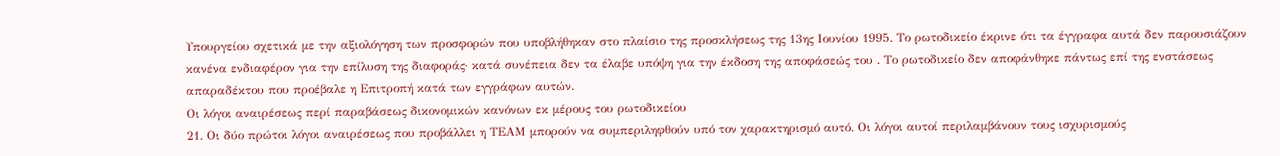Υπουργείου σχετικά με την αξιολόγηση των προσφορών που υποβλήθηκαν στο πλαίσιο της προσκλήσεως της 13ης Ιουνίου 1995. Το ρωτοδικείο έκρινε ότι τα έγγραφα αυτά δεν παρουσιάζουν κανένα ενδιαφέρον για την επίλυση της διαφοράς· κατά συνέπεια δεν τα έλαβε υπόψη για την έκδοση της αποφάσεώς του . Το ρωτοδικείο δεν αποφάνθηκε πάντως επί της ενστάσεως απαραδέκτου που προέβαλε η Επιτροπή κατά των εγγράφων αυτών.
Οι λόγοι αναιρέσεως περί παραβάσεως δικονομικών κανόνων εκ μέρους του ρωτοδικείου
21. Οι δύο πρώτοι λόγοι αναιρέσεως που προβάλλει η ΤΕΑΜ μπορούν να συμπεριληφθούν υπό τον χαρακτηρισμό αυτό. Οι λόγοι αυτοί περιλαμβάνουν τους ισχυρισμούς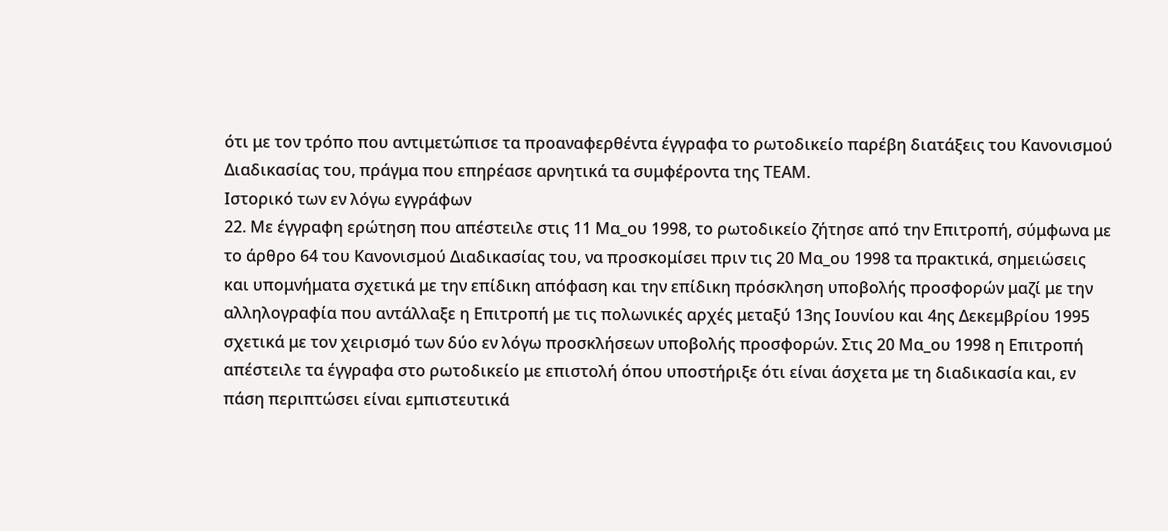ότι με τον τρόπο που αντιμετώπισε τα προαναφερθέντα έγγραφα το ρωτοδικείο παρέβη διατάξεις του Κανονισμού Διαδικασίας του, πράγμα που επηρέασε αρνητικά τα συμφέροντα της ΤΕΑΜ.
Ιστορικό των εν λόγω εγγράφων
22. Με έγγραφη ερώτηση που απέστειλε στις 11 Μα_ου 1998, το ρωτοδικείο ζήτησε από την Επιτροπή, σύμφωνα με το άρθρο 64 του Κανονισμού Διαδικασίας του, να προσκομίσει πριν τις 20 Μα_ου 1998 τα πρακτικά, σημειώσεις και υπομνήματα σχετικά με την επίδικη απόφαση και την επίδικη πρόσκληση υποβολής προσφορών μαζί με την αλληλογραφία που αντάλλαξε η Επιτροπή με τις πολωνικές αρχές μεταξύ 13ης Ιουνίου και 4ης Δεκεμβρίου 1995 σχετικά με τον χειρισμό των δύο εν λόγω προσκλήσεων υποβολής προσφορών. Στις 20 Μα_ου 1998 η Επιτροπή απέστειλε τα έγγραφα στο ρωτοδικείο με επιστολή όπου υποστήριξε ότι είναι άσχετα με τη διαδικασία και, εν πάση περιπτώσει είναι εμπιστευτικά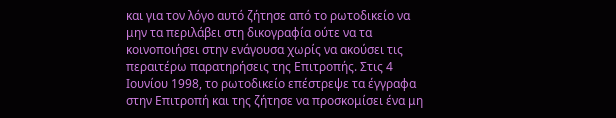και για τον λόγο αυτό ζήτησε από το ρωτοδικείο να μην τα περιλάβει στη δικογραφία ούτε να τα κοινοποιήσει στην ενάγουσα χωρίς να ακούσει τις περαιτέρω παρατηρήσεις της Επιτροπής. Στις 4 Ιουνίου 1998, το ρωτοδικείο επέστρεψε τα έγγραφα στην Επιτροπή και της ζήτησε να προσκομίσει ένα μη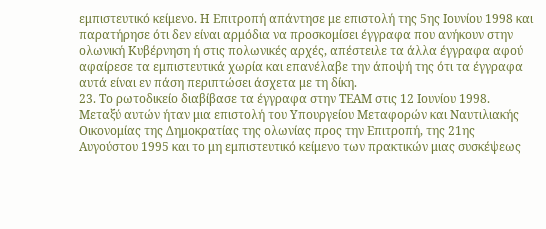εμπιστευτικό κείμενο. Η Επιτροπή απάντησε με επιστολή της 5ης Ιουνίου 1998 και παρατήρησε ότι δεν είναι αρμόδια να προσκομίσει έγγραφα που ανήκουν στην ολωνική Κυβέρνηση ή στις πολωνικές αρχές, απέστειλε τα άλλα έγγραφα αφού αφαίρεσε τα εμπιστευτικά χωρία και επανέλαβε την άποψή της ότι τα έγγραφα αυτά είναι εν πάση περιπτώσει άσχετα με τη δίκη.
23. Το ρωτοδικείο διαβίβασε τα έγγραφα στην ΤΕΑΜ στις 12 Ιουνίου 1998. Μεταξύ αυτών ήταν μια επιστολή του Υπουργείου Μεταφορών και Ναυτιλιακής Οικονομίας της Δημοκρατίας της ολωνίας προς την Επιτροπή, της 21ης Αυγούστου 1995 και το μη εμπιστευτικό κείμενο των πρακτικών μιας συσκέψεως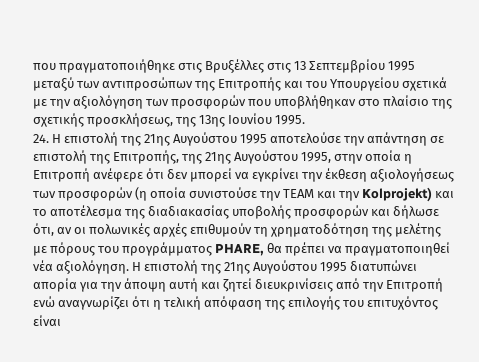που πραγματοποιήθηκε στις Βρυξέλλες στις 13 Σεπτεμβρίου 1995 μεταξύ των αντιπροσώπων της Επιτροπής και του Υπουργείου σχετικά με την αξιολόγηση των προσφορών που υποβλήθηκαν στο πλαίσιο της σχετικής προσκλήσεως, της 13ης Ιουνίου 1995.
24. Η επιστολή της 21ης Αυγούστου 1995 αποτελούσε την απάντηση σε επιστολή της Επιτροπής, της 21ης Αυγούστου 1995, στην οποία η Επιτροπή ανέφερε ότι δεν μπορεί να εγκρίνει την έκθεση αξιολογήσεως των προσφορών (η οποία συνιστούσε την ΤΕΑΜ και την Kolprojekt) και το αποτέλεσμα της διαδιακασίας υποβολής προσφορών και δήλωσε ότι, αν οι πολωνικές αρχές επιθυμούν τη χρηματοδότηση της μελέτης με πόρους του προγράμματος PHARE, θα πρέπει να πραγματοποιηθεί νέα αξιολόγηση. Η επιστολή της 21ης Αυγούστου 1995 διατυπώνει απορία για την άποψη αυτή και ζητεί διευκρινίσεις από την Επιτροπή ενώ αναγνωρίζει ότι η τελική απόφαση της επιλογής του επιτυχόντος είναι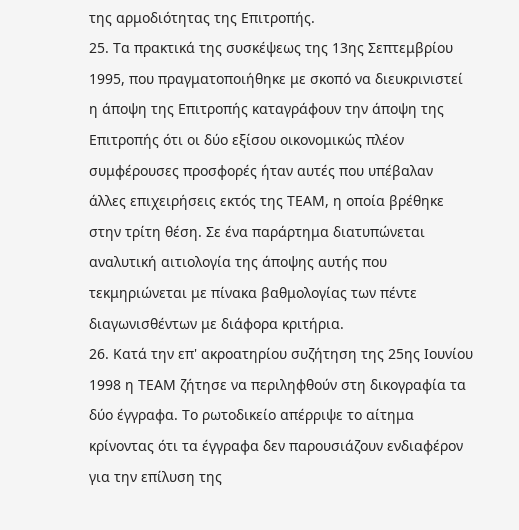της αρμοδιότητας της Επιτροπής.
25. Τα πρακτικά της συσκέψεως της 13ης Σεπτεμβρίου 1995, που πραγματοποιήθηκε με σκοπό να διευκρινιστεί η άποψη της Επιτροπής καταγράφουν την άποψη της Επιτροπής ότι οι δύο εξίσου οικονομικώς πλέον συμφέρουσες προσφορές ήταν αυτές που υπέβαλαν άλλες επιχειρήσεις εκτός της ΤΕΑΜ, η οποία βρέθηκε στην τρίτη θέση. Σε ένα παράρτημα διατυπώνεται αναλυτική αιτιολογία της άποψης αυτής που τεκμηριώνεται με πίνακα βαθμολογίας των πέντε διαγωνισθέντων με διάφορα κριτήρια.
26. Κατά την επ' ακροατηρίου συζήτηση της 25ης Ιουνίου 1998 η ΤΕΑΜ ζήτησε να περιληφθούν στη δικογραφία τα δύο έγγραφα. Το ρωτοδικείο απέρριψε το αίτημα κρίνοντας ότι τα έγγραφα δεν παρουσιάζουν ενδιαφέρον για την επίλυση της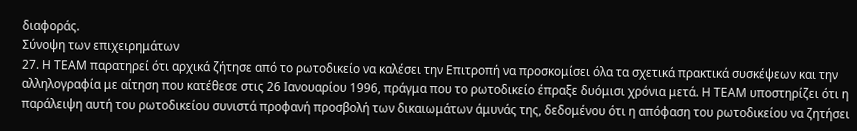διαφοράς.
Σύνοψη των επιχειρημάτων
27. Η ΤΕΑΜ παρατηρεί ότι αρχικά ζήτησε από το ρωτοδικείο να καλέσει την Επιτροπή να προσκομίσει όλα τα σχετικά πρακτικά συσκέψεων και την αλληλογραφία με αίτηση που κατέθεσε στις 26 Ιανουαρίου 1996, πράγμα που το ρωτοδικείο έπραξε δυόμισι χρόνια μετά. Η ΤΕΑΜ υποστηρίζει ότι η παράλειψη αυτή του ρωτοδικείου συνιστά προφανή προσβολή των δικαιωμάτων άμυνάς της, δεδομένου ότι η απόφαση του ρωτοδικείου να ζητήσει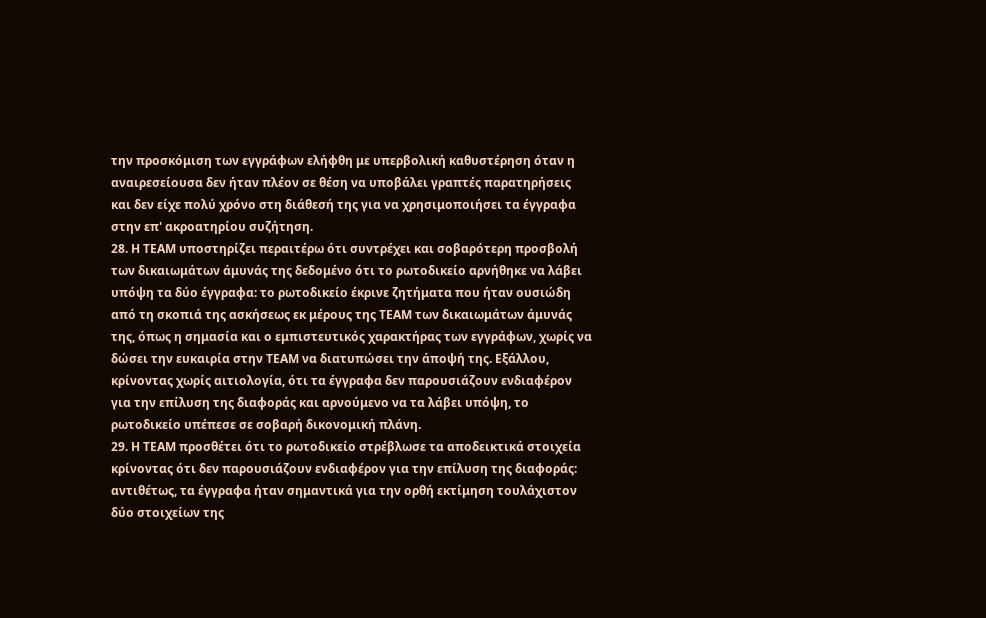την προσκόμιση των εγγράφων ελήφθη με υπερβολική καθυστέρηση όταν η αναιρεσείουσα δεν ήταν πλέον σε θέση να υποβάλει γραπτές παρατηρήσεις και δεν είχε πολύ χρόνο στη διάθεσή της για να χρησιμοποιήσει τα έγγραφα στην επ' ακροατηρίου συζήτηση.
28. Η ΤΕΑΜ υποστηρίζει περαιτέρω ότι συντρέχει και σοβαρότερη προσβολή των δικαιωμάτων άμυνάς της δεδομένο ότι το ρωτοδικείο αρνήθηκε να λάβει υπόψη τα δύο έγγραφα: το ρωτοδικείο έκρινε ζητήματα που ήταν ουσιώδη από τη σκοπιά της ασκήσεως εκ μέρους της ΤΕΑΜ των δικαιωμάτων άμυνάς της, όπως η σημασία και ο εμπιστευτικός χαρακτήρας των εγγράφων, χωρίς να δώσει την ευκαιρία στην ΤΕΑΜ να διατυπώσει την άποψή της. Εξάλλου, κρίνοντας χωρίς αιτιολογία, ότι τα έγγραφα δεν παρουσιάζουν ενδιαφέρον για την επίλυση της διαφοράς και αρνούμενο να τα λάβει υπόψη, το ρωτοδικείο υπέπεσε σε σοβαρή δικονομική πλάνη.
29. Η ΤΕΑΜ προσθέτει ότι το ρωτοδικείο στρέβλωσε τα αποδεικτικά στοιχεία κρίνοντας ότι δεν παρουσιάζουν ενδιαφέρον για την επίλυση της διαφοράς: αντιθέτως, τα έγγραφα ήταν σημαντικά για την ορθή εκτίμηση τουλάχιστον δύο στοιχείων της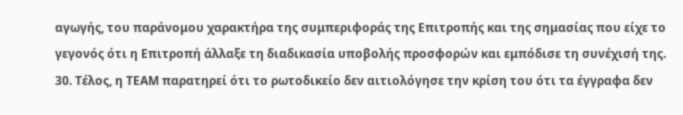αγωγής, του παράνομου χαρακτήρα της συμπεριφοράς της Επιτροπής και της σημασίας που είχε το γεγονός ότι η Επιτροπή άλλαξε τη διαδικασία υποβολής προσφορών και εμπόδισε τη συνέχισή της.
30. Τέλος, η ΤΕΑΜ παρατηρεί ότι το ρωτοδικείο δεν αιτιολόγησε την κρίση του ότι τα έγγραφα δεν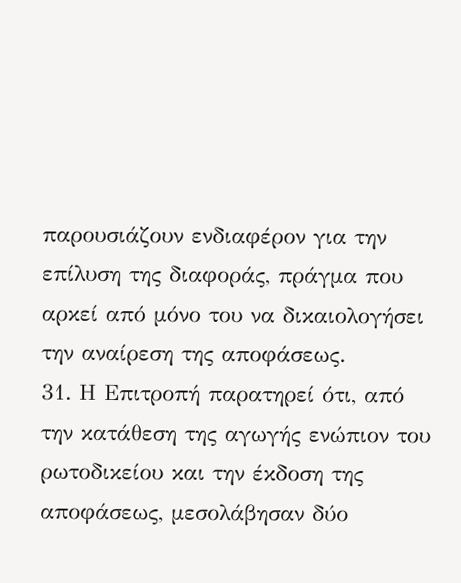παρουσιάζουν ενδιαφέρον για την επίλυση της διαφοράς, πράγμα που αρκεί από μόνο του να δικαιολογήσει την αναίρεση της αποφάσεως.
31. Η Επιτροπή παρατηρεί ότι, από την κατάθεση της αγωγής ενώπιον του ρωτοδικείου και την έκδοση της αποφάσεως, μεσολάβησαν δύο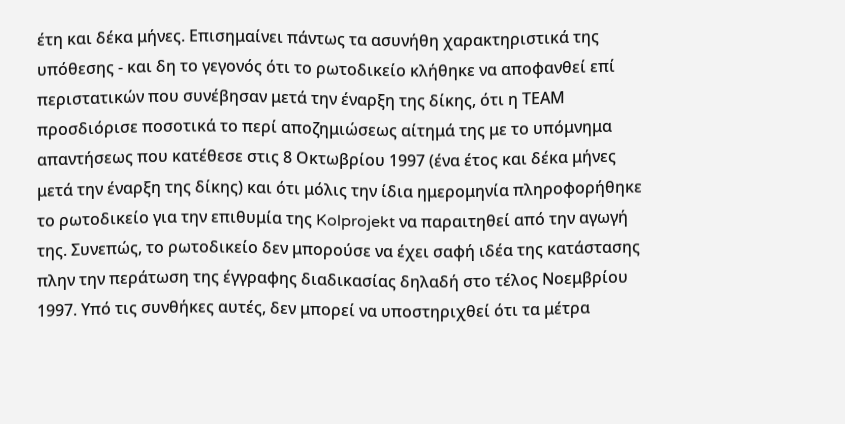έτη και δέκα μήνες. Επισημαίνει πάντως τα ασυνήθη χαρακτηριστικά της υπόθεσης - και δη το γεγονός ότι το ρωτοδικείο κλήθηκε να αποφανθεί επί περιστατικών που συνέβησαν μετά την έναρξη της δίκης, ότι η ΤΕΑΜ προσδιόρισε ποσοτικά το περί αποζημιώσεως αίτημά της με το υπόμνημα απαντήσεως που κατέθεσε στις 8 Οκτωβρίου 1997 (ένα έτος και δέκα μήνες μετά την έναρξη της δίκης) και ότι μόλις την ίδια ημερομηνία πληροφορήθηκε το ρωτοδικείο για την επιθυμία της Kolprojekt να παραιτηθεί από την αγωγή της. Συνεπώς, το ρωτοδικείο δεν μπορούσε να έχει σαφή ιδέα της κατάστασης πλην την περάτωση της έγγραφης διαδικασίας δηλαδή στο τέλος Νοεμβρίου 1997. Υπό τις συνθήκες αυτές, δεν μπορεί να υποστηριχθεί ότι τα μέτρα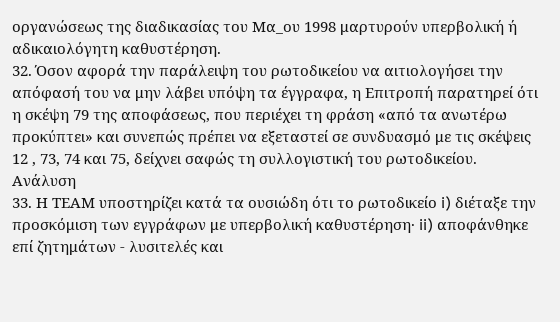οργανώσεως της διαδικασίας του Μα_ου 1998 μαρτυρούν υπερβολική ή αδικαιολόγητη καθυστέρηση.
32. Όσον αφορά την παράλειψη του ρωτοδικείου να αιτιολογήσει την απόφασή του να μην λάβει υπόψη τα έγγραφα, η Επιτροπή παρατηρεί ότι η σκέψη 79 της αποφάσεως, που περιέχει τη φράση «από τα ανωτέρω προκύπτει» και συνεπώς πρέπει να εξεταστεί σε συνδυασμό με τις σκέψεις 12 , 73, 74 και 75, δείχνει σαφώς τη συλλογιστική του ρωτοδικείου.
Ανάλυση
33. Η ΤΕΑΜ υποστηρίζει κατά τα ουσιώδη ότι το ρωτοδικείο i) διέταξε την προσκόμιση των εγγράφων με υπερβολική καθυστέρηση· ii) αποφάνθηκε επί ζητημάτων - λυσιτελές και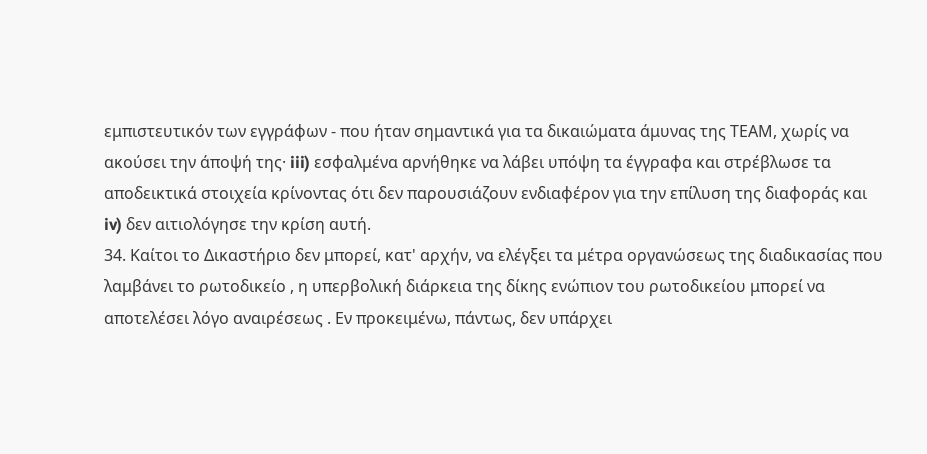εμπιστευτικόν των εγγράφων - που ήταν σημαντικά για τα δικαιώματα άμυνας της ΤΕΑΜ, χωρίς να ακούσει την άποψή της· iii) εσφαλμένα αρνήθηκε να λάβει υπόψη τα έγγραφα και στρέβλωσε τα αποδεικτικά στοιχεία κρίνοντας ότι δεν παρουσιάζουν ενδιαφέρον για την επίλυση της διαφοράς και iv) δεν αιτιολόγησε την κρίση αυτή.
34. Καίτοι το Δικαστήριο δεν μπορεί, κατ' αρχήν, να ελέγξει τα μέτρα οργανώσεως της διαδικασίας που λαμβάνει το ρωτοδικείο , η υπερβολική διάρκεια της δίκης ενώπιον του ρωτοδικείου μπορεί να αποτελέσει λόγο αναιρέσεως . Εν προκειμένω, πάντως, δεν υπάρχει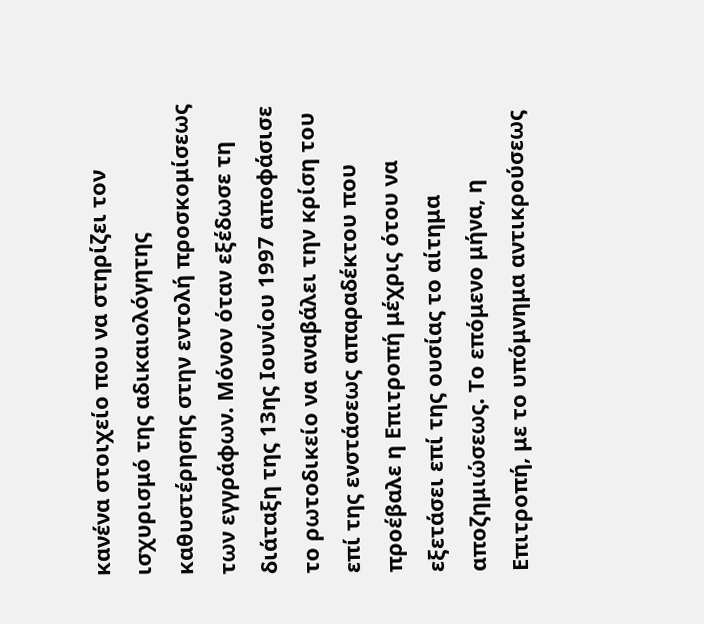κανένα στοιχείο που να στηρίζει τον ισχυρισμό της αδικαιολόγητης καθυστέρησης στην εντολή προσκομίσεως των εγγράφων. Μόνον όταν εξέδωσε τη διάταξη της 13ης Ιουνίου 1997 αποφάσισε το ρωτοδικείο να αναβάλει την κρίση του επί της ενστάσεως απαραδέκτου που προέβαλε η Επιτροπή μέχρις ότου να εξετάσει επί της ουσίας το αίτημα αποζημιώσεως. Το επόμενο μήνα, η Επιτροπή, με το υπόμνημα αντικρούσεως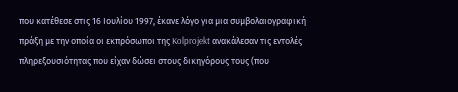που κατέθεσε στις 16 Ιουλίου 1997, έκανε λόγο για μια συμβολαιογραφική πράξη με την οποία οι εκπρόσωποι της Kolprojekt ανακάλεσαν τις εντολές πληρεξουσιότητας που είχαν δώσει στους δικηγόρους τους (που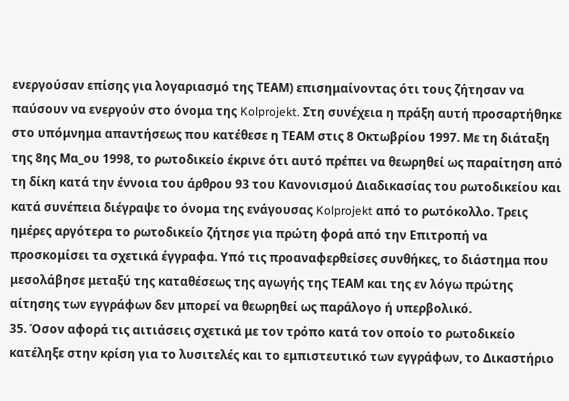ενεργούσαν επίσης για λογαριασμό της ΤΕΑΜ) επισημαίνοντας ότι τους ζήτησαν να παύσουν να ενεργούν στο όνομα της Kolprojekt. Στη συνέχεια η πράξη αυτή προσαρτήθηκε στο υπόμνημα απαντήσεως που κατέθεσε η ΤΕΑΜ στις 8 Οκτωβρίου 1997. Με τη διάταξη της 8ης Μα_ου 1998, το ρωτοδικείο έκρινε ότι αυτό πρέπει να θεωρηθεί ως παραίτηση από τη δίκη κατά την έννοια του άρθρου 93 του Κανονισμού Διαδικασίας του ρωτοδικείου και κατά συνέπεια διέγραψε το όνομα της ενάγουσας Kolprojekt από το ρωτόκολλο. Τρεις ημέρες αργότερα το ρωτοδικείο ζήτησε για πρώτη φορά από την Επιτροπή να προσκομίσει τα σχετικά έγγραφα. Υπό τις προαναφερθείσες συνθήκες, το διάστημα που μεσολάβησε μεταξύ της καταθέσεως της αγωγής της ΤΕΑΜ και της εν λόγω πρώτης αίτησης των εγγράφων δεν μπορεί να θεωρηθεί ως παράλογο ή υπερβολικό.
35. Όσον αφορά τις αιτιάσεις σχετικά με τον τρόπο κατά τον οποίο το ρωτοδικείο κατέληξε στην κρίση για το λυσιτελές και το εμπιστευτικό των εγγράφων, το Δικαστήριο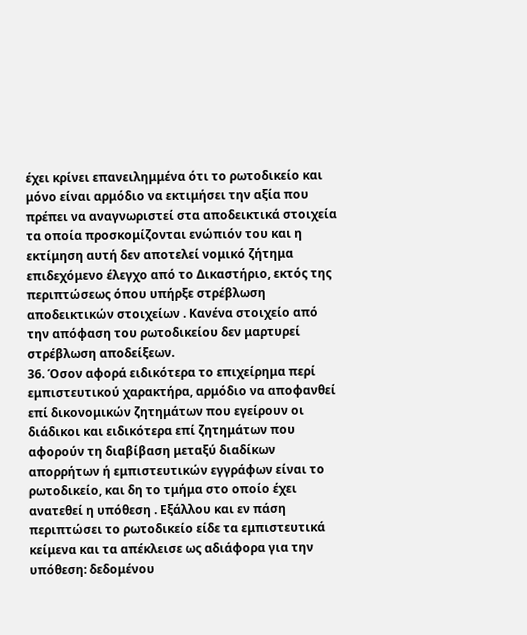έχει κρίνει επανειλημμένα ότι το ρωτοδικείο και μόνο είναι αρμόδιο να εκτιμήσει την αξία που πρέπει να αναγνωριστεί στα αποδεικτικά στοιχεία τα οποία προσκομίζονται ενώπιόν του και η εκτίμηση αυτή δεν αποτελεί νομικό ζήτημα επιδεχόμενο έλεγχο από το Δικαστήριο, εκτός της περιπτώσεως όπου υπήρξε στρέβλωση αποδεικτικών στοιχείων . Κανένα στοιχείο από την απόφαση του ρωτοδικείου δεν μαρτυρεί στρέβλωση αποδείξεων.
36. Όσον αφορά ειδικότερα το επιχείρημα περί εμπιστευτικού χαρακτήρα, αρμόδιο να αποφανθεί επί δικονομικών ζητημάτων που εγείρουν οι διάδικοι και ειδικότερα επί ζητημάτων που αφορούν τη διαβίβαση μεταξύ διαδίκων απορρήτων ή εμπιστευτικών εγγράφων είναι το ρωτοδικείο, και δη το τμήμα στο οποίο έχει ανατεθεί η υπόθεση . Εξάλλου και εν πάση περιπτώσει το ρωτοδικείο είδε τα εμπιστευτικά κείμενα και τα απέκλεισε ως αδιάφορα για την υπόθεση: δεδομένου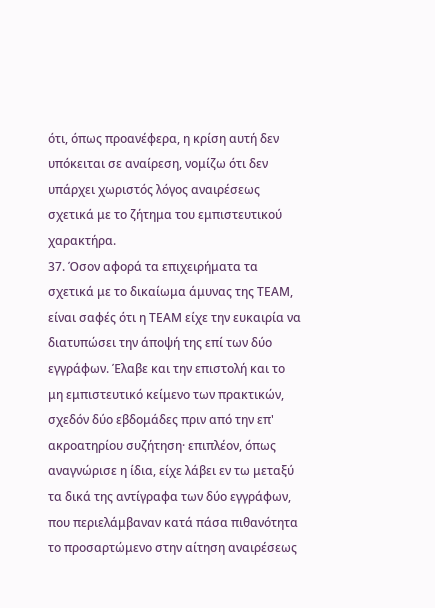ότι, όπως προανέφερα, η κρίση αυτή δεν υπόκειται σε αναίρεση, νομίζω ότι δεν υπάρχει χωριστός λόγος αναιρέσεως σχετικά με το ζήτημα του εμπιστευτικού χαρακτήρα.
37. Όσον αφορά τα επιχειρήματα τα σχετικά με το δικαίωμα άμυνας της ΤΕΑΜ, είναι σαφές ότι η ΤΕΑΜ είχε την ευκαιρία να διατυπώσει την άποψή της επί των δύο εγγράφων. Έλαβε και την επιστολή και το μη εμπιστευτικό κείμενο των πρακτικών, σχεδόν δύο εβδομάδες πριν από την επ' ακροατηρίου συζήτηση· επιπλέον, όπως αναγνώρισε η ίδια, είχε λάβει εν τω μεταξύ τα δικά της αντίγραφα των δύο εγγράφων, που περιελάμβαναν κατά πάσα πιθανότητα το προσαρτώμενο στην αίτηση αναιρέσεως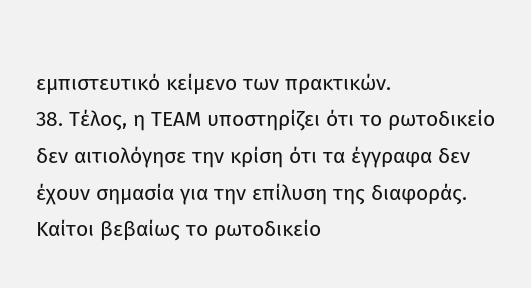εμπιστευτικό κείμενο των πρακτικών.
38. Τέλος, η ΤΕΑΜ υποστηρίζει ότι το ρωτοδικείο δεν αιτιολόγησε την κρίση ότι τα έγγραφα δεν έχουν σημασία για την επίλυση της διαφοράς. Καίτοι βεβαίως το ρωτοδικείο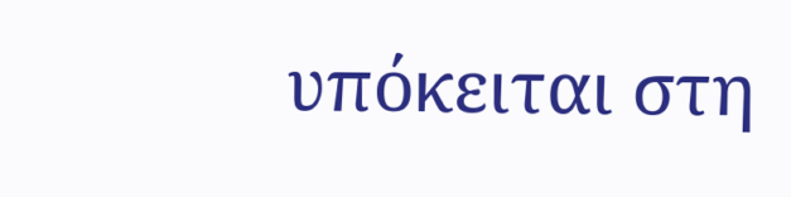υπόκειται στη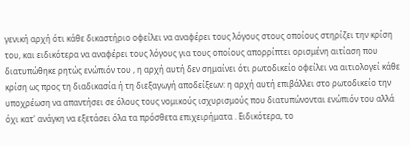γενική αρχή ότι κάθε δικαστήριο οφείλει να αναφέρει τους λόγους στους οποίους στηρίζει την κρίση του, και ειδικότερα να αναφέρει τους λόγους για τους οποίους απορρίπτει ορισμένη αιτίαση που διατυπώθηκε ρητώς ενώπιόν του , η αρχή αυτή δεν σημαίνει ότι ρωτοδικείο οφείλει να αιτιολογεί κάθε κρίση ως προς τη διαδικασία ή τη διεξαγωγή αποδείξεων: η αρχή αυτή επιβάλλει στο ρωτοδικείο την υποχρέωση να απαντήσει σε όλους τους νομικούς ισχυρισμούς που διατυπώνονται ενώπιόν του αλλά όχι κατ' ανάγκη να εξετάσει όλα τα πρόσθετα επιχειρήματα . Ειδικότερα, το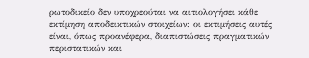ρωτοδικείο δεν υποχρεούται να αιτιολογήσει κάθε εκτίμηση αποδεικτικών στοιχείων: οι εκτιμήσεις αυτές είναι, όπως προανέφερα, διαπιστώσεις πραγματικών περιστατικών και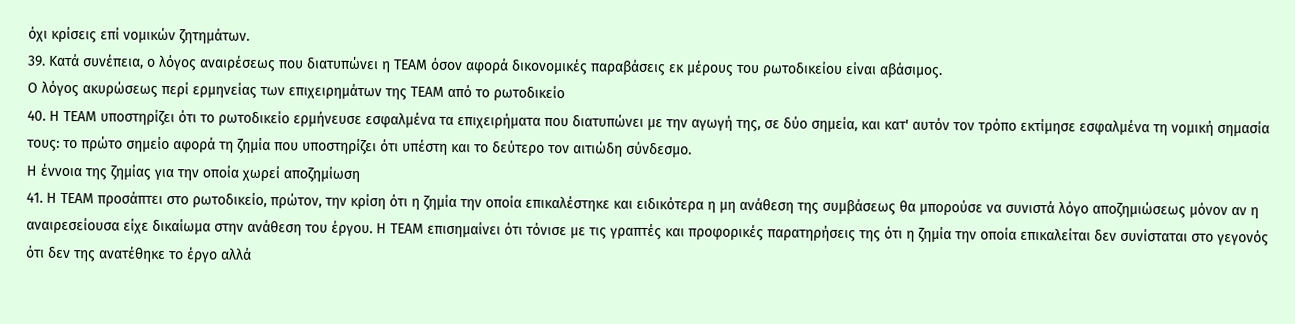όχι κρίσεις επί νομικών ζητημάτων.
39. Κατά συνέπεια, ο λόγος αναιρέσεως που διατυπώνει η ΤΕΑΜ όσον αφορά δικονομικές παραβάσεις εκ μέρους του ρωτοδικείου είναι αβάσιμος.
Ο λόγος ακυρώσεως περί ερμηνείας των επιχειρημάτων της ΤΕΑΜ από το ρωτοδικείο
40. Η ΤΕΑΜ υποστηρίζει ότι το ρωτοδικείο ερμήνευσε εσφαλμένα τα επιχειρήματα που διατυπώνει με την αγωγή της, σε δύο σημεία, και κατ' αυτόν τον τρόπο εκτίμησε εσφαλμένα τη νομική σημασία τους: το πρώτο σημείο αφορά τη ζημία που υποστηρίζει ότι υπέστη και το δεύτερο τον αιτιώδη σύνδεσμο.
Η έννοια της ζημίας για την οποία χωρεί αποζημίωση
41. Η ΤΕΑΜ προσάπτει στο ρωτοδικείο, πρώτον, την κρίση ότι η ζημία την οποία επικαλέστηκε και ειδικότερα η μη ανάθεση της συμβάσεως θα μπορούσε να συνιστά λόγο αποζημιώσεως μόνον αν η αναιρεσείουσα είχε δικαίωμα στην ανάθεση του έργου. Η ΤΕΑΜ επισημαίνει ότι τόνισε με τις γραπτές και προφορικές παρατηρήσεις της ότι η ζημία την οποία επικαλείται δεν συνίσταται στο γεγονός ότι δεν της ανατέθηκε το έργο αλλά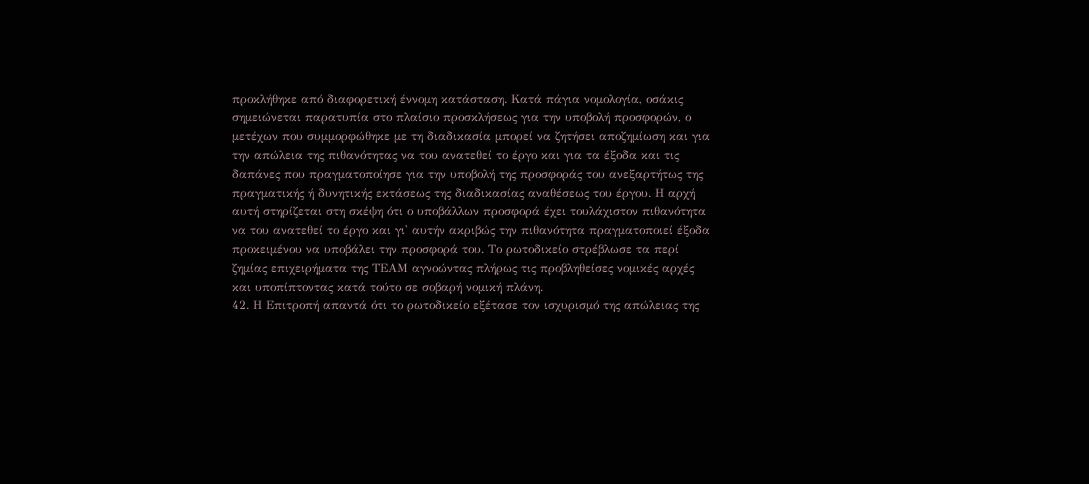προκλήθηκε από διαφορετική έννομη κατάσταση. Κατά πάγια νομολογία, οσάκις σημειώνεται παρατυπία στο πλαίσιο προσκλήσεως για την υποβολή προσφορών, ο μετέχων που συμμορφώθηκε με τη διαδικασία μπορεί να ζητήσει αποζημίωση και για την απώλεια της πιθανότητας να του ανατεθεί το έργο και για τα έξοδα και τις δαπάνες που πραγματοποίησε για την υποβολή της προσφοράς του ανεξαρτήτως της πραγματικής ή δυνητικής εκτάσεως της διαδικασίας αναθέσεως του έργου. Η αρχή αυτή στηρίζεται στη σκέψη ότι ο υποβάλλων προσφορά έχει τουλάχιστον πιθανότητα να του ανατεθεί το έργο και γι' αυτήν ακριβώς την πιθανότητα πραγματοποιεί έξοδα προκειμένου να υποβάλει την προσφορά του. Το ρωτοδικείο στρέβλωσε τα περί ζημίας επιχειρήματα της ΤΕΑΜ αγνοώντας πλήρως τις προβληθείσες νομικές αρχές και υποπίπτοντας κατά τούτο σε σοβαρή νομική πλάνη.
42. Η Επιτροπή απαντά ότι το ρωτοδικείο εξέτασε τον ισχυρισμό της απώλειας της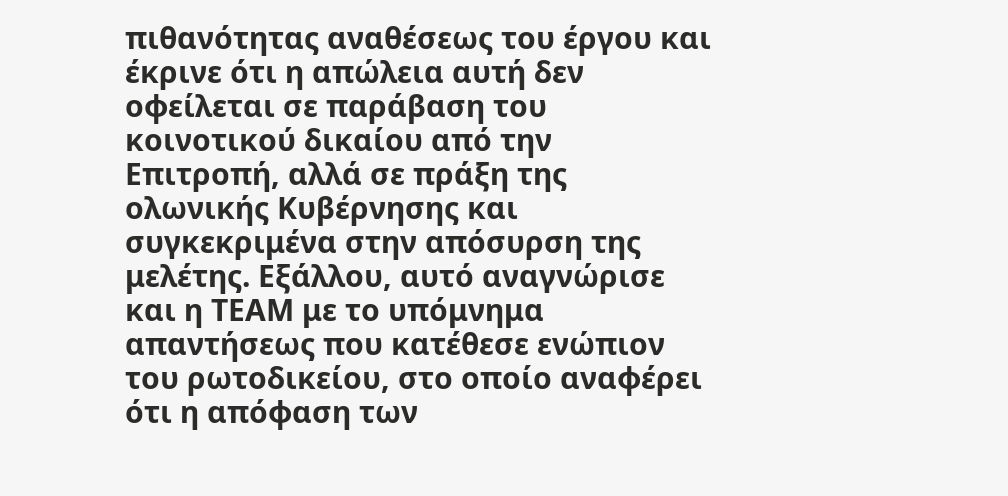πιθανότητας αναθέσεως του έργου και έκρινε ότι η απώλεια αυτή δεν οφείλεται σε παράβαση του κοινοτικού δικαίου από την Επιτροπή, αλλά σε πράξη της ολωνικής Κυβέρνησης και συγκεκριμένα στην απόσυρση της μελέτης. Εξάλλου, αυτό αναγνώρισε και η ΤΕΑΜ με το υπόμνημα απαντήσεως που κατέθεσε ενώπιον του ρωτοδικείου, στο οποίο αναφέρει ότι η απόφαση των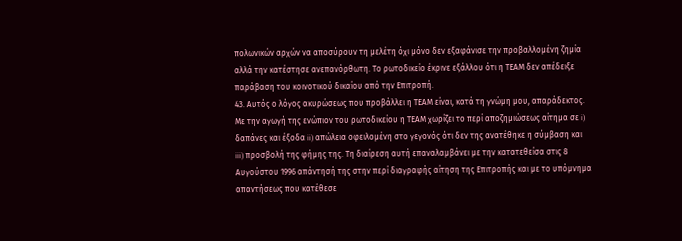πολωνικών αρχών να αποσύρουν τη μελέτη όχι μόνο δεν εξαφάνισε την προβαλλομένη ζημία αλλά την κατέστησε ανεπανόρθωτη. Το ρωτοδικείο έκρινε εξάλλου ότι η ΤΕΑΜ δεν απέδειξε παράβαση του κοινοτικού δικαίου από την Επιτροπή.
43. Αυτός ο λόγος ακυρώσεως που προβάλλει η ΤΕΑΜ είναι, κατά τη γνώμη μου, απαράδεκτος. Με την αγωγή της ενώπιον του ρωτοδικείου η ΤΕΑΜ χωρίζει το περί αποζημιώσεως αίτημα σε i) δαπάνες και έξοδα ii) απώλεια οφειλομένη στο γεγονός ότι δεν της ανατέθηκε η σύμβαση και iii) προσβολή της φήμης της. Τη διαίρεση αυτή επαναλαμβάνει με την κατατεθείσα στις 8 Αυγούστου 1996 απάντησή της στην περί διαγραφής αίτηση της Επιτροπής και με το υπόμνημα απαντήσεως που κατέθεσε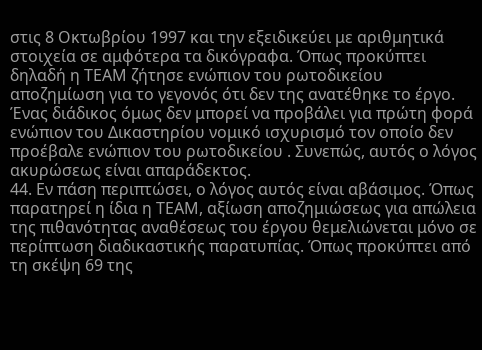στις 8 Οκτωβρίου 1997 και την εξειδικεύει με αριθμητικά στοιχεία σε αμφότερα τα δικόγραφα. Όπως προκύπτει δηλαδή η ΤΕΑΜ ζήτησε ενώπιον του ρωτοδικείου αποζημίωση για το γεγονός ότι δεν της ανατέθηκε το έργο. Ένας διάδικος όμως δεν μπορεί να προβάλει για πρώτη φορά ενώπιον του Δικαστηρίου νομικό ισχυρισμό τον οποίο δεν προέβαλε ενώπιον του ρωτοδικείου . Συνεπώς, αυτός ο λόγος ακυρώσεως είναι απαράδεκτος.
44. Εν πάση περιπτώσει, ο λόγος αυτός είναι αβάσιμος. Όπως παρατηρεί η ίδια η ΤΕΑΜ, αξίωση αποζημιώσεως για απώλεια της πιθανότητας αναθέσεως του έργου θεμελιώνεται μόνο σε περίπτωση διαδικαστικής παρατυπίας. Όπως προκύπτει από τη σκέψη 69 της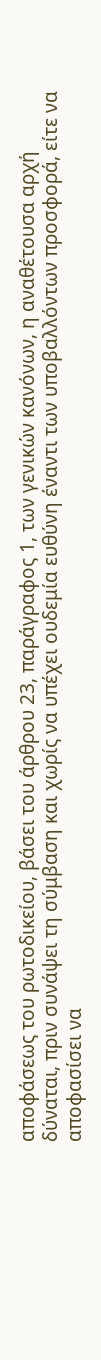αποφάσεως του ρωτοδικείου, βάσει του άρθρου 23, παράγραφος 1, των γενικών κανόνων, η αναθέτουσα αρχή δύναται, πριν συνάψει τη σύμβαση και χωρίς να υπέχει ουδεμία ευθύνη έναντι των υποβαλλόντων προσφορά, είτε να αποφασίσει να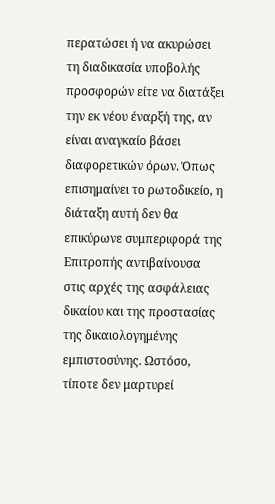περατώσει ή να ακυρώσει τη διαδικασία υποβολής προσφορών είτε να διατάξει την εκ νέου έναρξή της, αν είναι αναγκαίο βάσει διαφορετικών όρων. Όπως επισημαίνει το ρωτοδικείο, η διάταξη αυτή δεν θα επικύρωνε συμπεριφορά της Επιτροπής αντιβαίνουσα στις αρχές της ασφάλειας δικαίου και της προστασίας της δικαιολογημένης εμπιστοσύνης. Ωστόσο, τίποτε δεν μαρτυρεί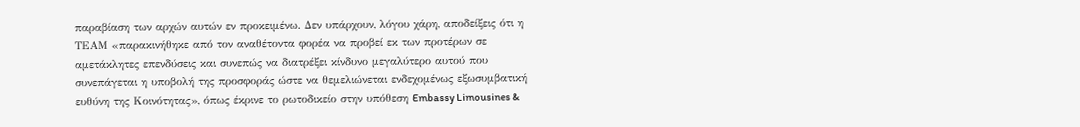παραβίαση των αρχών αυτών εν προκειμένω. Δεν υπάρχουν, λόγου χάρη, αποδείξεις ότι η ΤΕΑΜ «παρακινήθηκε από τον αναθέτοντα φορέα να προβεί εκ των προτέρων σε αμετάκλητες επενδύσεις και συνεπώς να διατρέξει κίνδυνο μεγαλύτερο αυτού που συνεπάγεται η υποβολή της προσφοράς ώστε να θεμελιώνεται ενδεχομένως εξωσυμβατική ευθύνη της Κοινότητας», όπως έκρινε το ρωτοδικείο στην υπόθεση Embassy Limousines &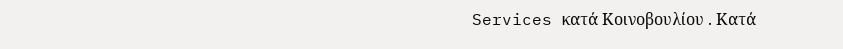Services κατά Κοινοβουλίου . Κατά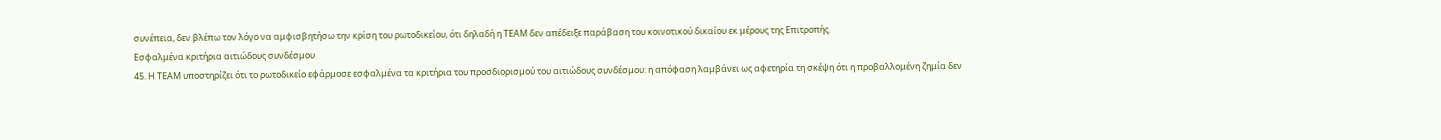συνέπεια, δεν βλέπω τον λόγο να αμφισβητήσω την κρίση του ρωτοδικείου, ότι δηλαδή η ΤΕΑΜ δεν απέδειξε παράβαση του κοινοτικού δικαίου εκ μέρους της Επιτροπής.
Εσφαλμένα κριτήρια αιτιώδους συνδέσμου
45. Η ΤΕΑΜ υποστηρίζει ότι το ρωτοδικείο εφάρμοσε εσφαλμένα τα κριτήρια του προσδιορισμού του αιτιώδους συνδέσμου: η απόφαση λαμβάνει ως αφετηρία τη σκέψη ότι η προβαλλομένη ζημία δεν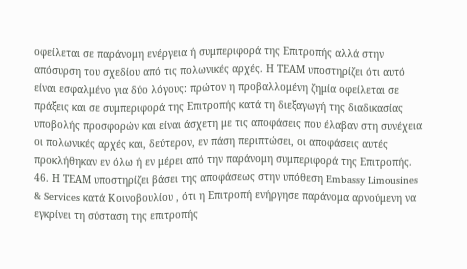οφείλεται σε παράνομη ενέργεια ή συμπεριφορά της Επιτροπής αλλά στην απόσυρση του σχεδίου από τις πολωνικές αρχές. Η ΤΕΑΜ υποστηρίζει ότι αυτό είναι εσφαλμένο για δύο λόγους: πρώτον η προβαλλομένη ζημία οφείλεται σε πράξεις και σε συμπεριφορά της Επιτροπής κατά τη διεξαγωγή της διαδικασίας υποβολής προσφορών και είναι άσχετη με τις αποφάσεις που έλαβαν στη συνέχεια οι πολωνικές αρχές και, δεύτερον, εν πάση περιπτώσει, οι αποφάσεις αυτές προκλήθηκαν εν όλω ή εν μέρει από την παράνομη συμπεριφορά της Επιτροπής.
46. Η ΤΕΑΜ υποστηρίζει βάσει της αποφάσεως στην υπόθεση Embassy Limousines & Services κατά Κοινοβουλίου , ότι η Επιτροπή ενήργησε παράνομα αρνούμενη να εγκρίνει τη σύσταση της επιτροπής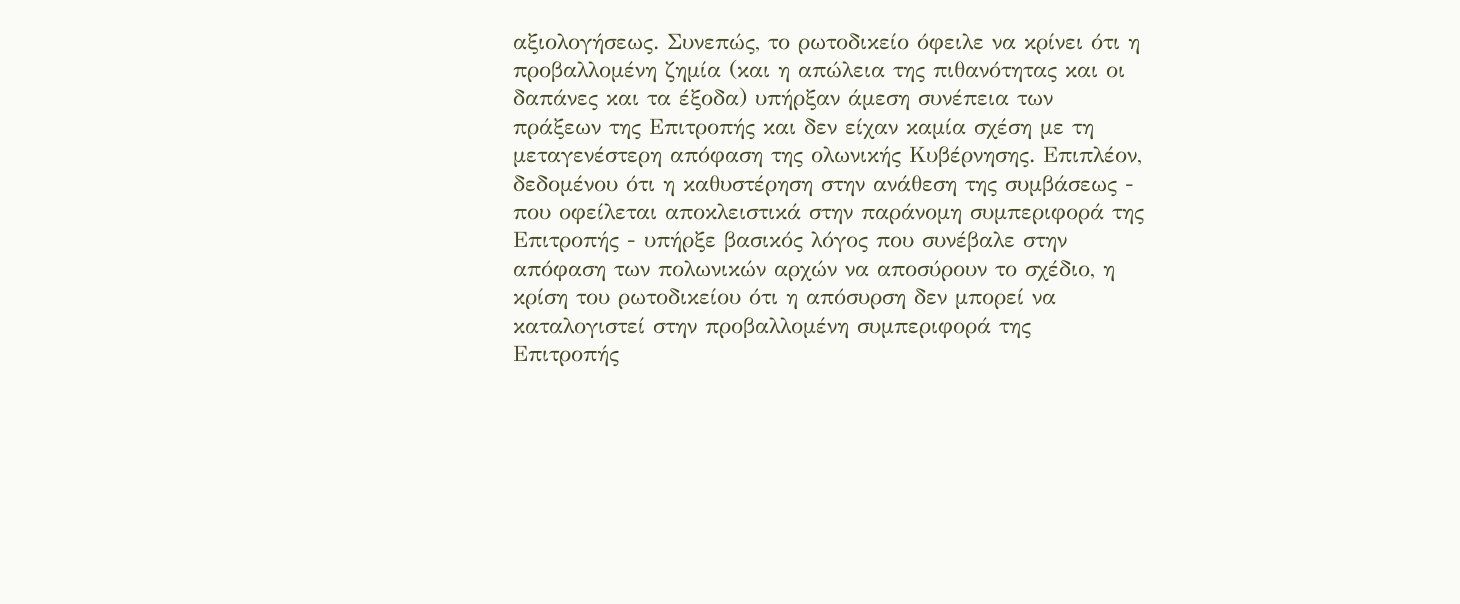αξιολογήσεως. Συνεπώς, το ρωτοδικείο όφειλε να κρίνει ότι η προβαλλομένη ζημία (και η απώλεια της πιθανότητας και οι δαπάνες και τα έξοδα) υπήρξαν άμεση συνέπεια των πράξεων της Επιτροπής και δεν είχαν καμία σχέση με τη μεταγενέστερη απόφαση της ολωνικής Κυβέρνησης. Επιπλέον, δεδομένου ότι η καθυστέρηση στην ανάθεση της συμβάσεως - που οφείλεται αποκλειστικά στην παράνομη συμπεριφορά της Επιτροπής - υπήρξε βασικός λόγος που συνέβαλε στην απόφαση των πολωνικών αρχών να αποσύρουν το σχέδιο, η κρίση του ρωτοδικείου ότι η απόσυρση δεν μπορεί να καταλογιστεί στην προβαλλομένη συμπεριφορά της Επιτροπής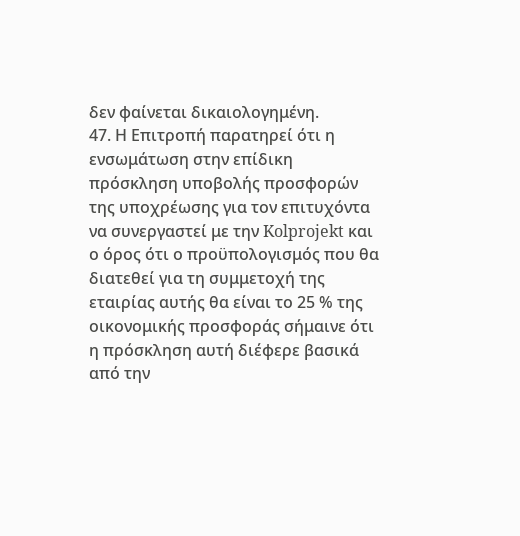δεν φαίνεται δικαιολογημένη.
47. Η Επιτροπή παρατηρεί ότι η ενσωμάτωση στην επίδικη πρόσκληση υποβολής προσφορών της υποχρέωσης για τον επιτυχόντα να συνεργαστεί με την Kolprojekt και ο όρος ότι ο προϋπολογισμός που θα διατεθεί για τη συμμετοχή της εταιρίας αυτής θα είναι το 25 % της οικονομικής προσφοράς σήμαινε ότι η πρόσκληση αυτή διέφερε βασικά από την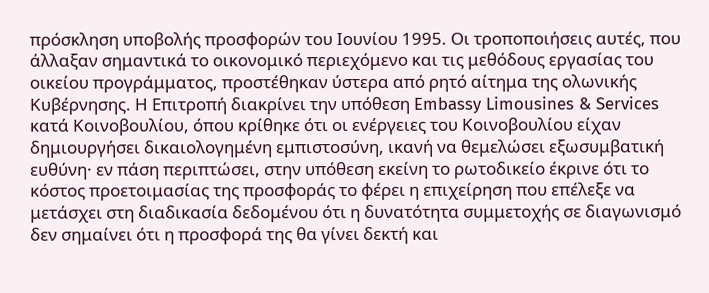πρόσκληση υποβολής προσφορών του Ιουνίου 1995. Οι τροποποιήσεις αυτές, που άλλαξαν σημαντικά το οικονομικό περιεχόμενο και τις μεθόδους εργασίας του οικείου προγράμματος, προστέθηκαν ύστερα από ρητό αίτημα της ολωνικής Κυβέρνησης. Η Επιτροπή διακρίνει την υπόθεση Embassy Limousines & Services κατά Κοινοβουλίου, όπου κρίθηκε ότι οι ενέργειες του Κοινοβουλίου είχαν δημιουργήσει δικαιολογημένη εμπιστοσύνη, ικανή να θεμελώσει εξωσυμβατική ευθύνη· εν πάση περιπτώσει, στην υπόθεση εκείνη το ρωτοδικείο έκρινε ότι το κόστος προετοιμασίας της προσφοράς το φέρει η επιχείρηση που επέλεξε να μετάσχει στη διαδικασία δεδομένου ότι η δυνατότητα συμμετοχής σε διαγωνισμό δεν σημαίνει ότι η προσφορά της θα γίνει δεκτή και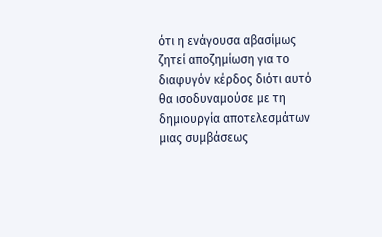ότι η ενάγουσα αβασίμως ζητεί αποζημίωση για το διαφυγόν κέρδος διότι αυτό θα ισοδυναμούσε με τη δημιουργία αποτελεσμάτων μιας συμβάσεως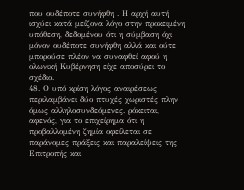που ουδέποτε συνήφθη . Η αρχή αυτή ισχύει κατά μείζονα λόγο στην προκειμένη υπόθεση, δεδομένου ότι η σύμβαση όχι μόνον ουδέποτε συνήφθη αλλά και ούτε μπορούσε πλέον να συναφθεί αφού η ολωνική Κυβέρνηση είχε αποσύρει το σχέδιο.
48. Ο υπό κρίση λόγος αναιρέσεως περιλαμβάνει δύο πτυχές χωριστές πλην όμως αλληλοσυνδεόμενες. ρόκειται, αφενός, για το επιχείρημα ότι η προβαλλομένη ζημία οφείλεται σε παράνομες πράξεις και παραλείψεις της Επιτροπής και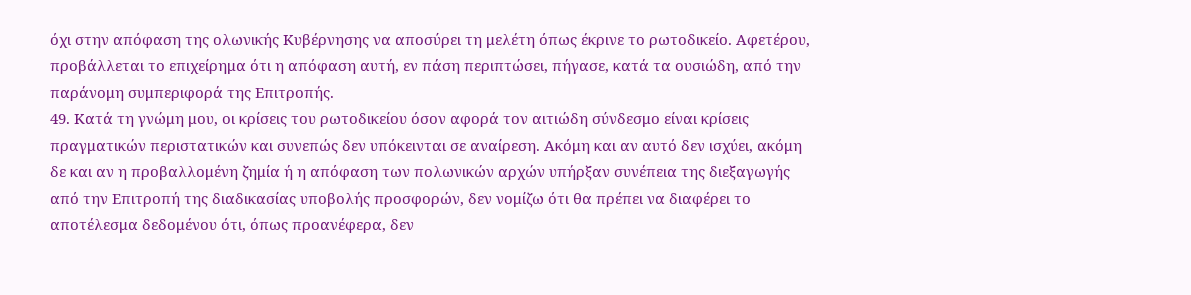όχι στην απόφαση της ολωνικής Κυβέρνησης να αποσύρει τη μελέτη όπως έκρινε το ρωτοδικείο. Αφετέρου, προβάλλεται το επιχείρημα ότι η απόφαση αυτή, εν πάση περιπτώσει, πήγασε, κατά τα ουσιώδη, από την παράνομη συμπεριφορά της Επιτροπής.
49. Κατά τη γνώμη μου, οι κρίσεις του ρωτοδικείου όσον αφορά τον αιτιώδη σύνδεσμο είναι κρίσεις πραγματικών περιστατικών και συνεπώς δεν υπόκεινται σε αναίρεση. Ακόμη και αν αυτό δεν ισχύει, ακόμη δε και αν η προβαλλομένη ζημία ή η απόφαση των πολωνικών αρχών υπήρξαν συνέπεια της διεξαγωγής από την Επιτροπή της διαδικασίας υποβολής προσφορών, δεν νομίζω ότι θα πρέπει να διαφέρει το αποτέλεσμα δεδομένου ότι, όπως προανέφερα, δεν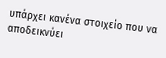υπάρχει κανένα στοιχείο που να αποδεικνύει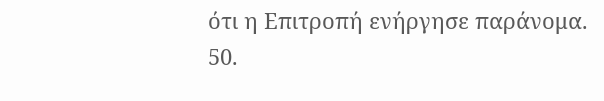ότι η Επιτροπή ενήργησε παράνομα.
50.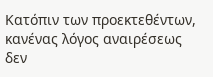Κατόπιν των προεκτεθέντων, κανένας λόγος αναιρέσεως δεν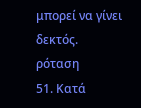μπορεί να γίνει δεκτός.
ρόταση
51. Κατά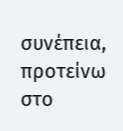συνέπεια, προτείνω στο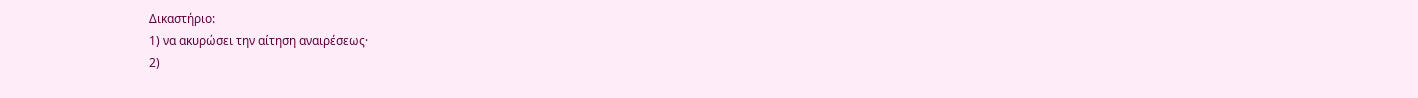Δικαστήριο:
1) να ακυρώσει την αίτηση αναιρέσεως·
2)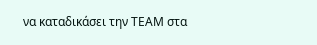να καταδικάσει την ΤΕΑΜ στα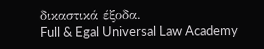δικαστικά έξοδα.
Full & Egal Universal Law Academy